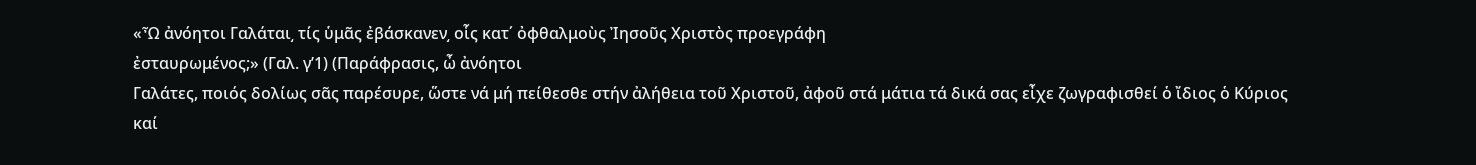«Ὦ ἀνόητοι Γαλάται͵ τίς ὑμᾶς ἐβάσκανεν͵ οἷς κατ΄ ὀφθαλμοὺς Ἰησοῦς Χριστὸς προεγράφη
ἐσταυρωμένος;» (Γαλ. γ’1) (Παράφρασις, ὦ ἀνόητοι
Γαλάτες, ποιός δολίως σᾶς παρέσυρε, ὥστε νά μή πείθεσθε στήν ἀλήθεια τοῦ Χριστοῦ, ἀφοῦ στά μάτια τά δικά σας εἶχε ζωγραφισθεί ὁ ἴδιος ὁ Κύριος καί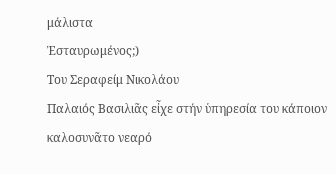μάλιστα
Ἐσταυρωμένος;)
Του Σεραφείμ Νικολάου
Παλαιός Βασιλιᾶς εἶχε στήν ὑπηρεσία του κάποιον καλοσυνᾶτο νεαρό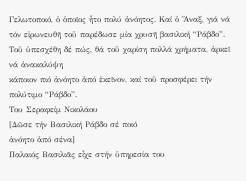Γελωτοποιό, ὁ ὁποῖος ἦτο πολύ ἀνόητος. Καί ὁ Ἄναξ, γιά νά τόν εἰρωνευθῆ τοῦ παρέδωσε μία χρυσῆ βασιλική “Ράβδο”. Τοῦ ὑπεσχέθη δέ πώς, θά τοῦ χαρίση πολλά χρήματα, ἀρκεῖ νά ἀνακαλύψη
κάποιον πιό ἀνόητο ἀπό ἐκεῖνον, καί τοῦ προσφέρει τήν πολύτιμο “Ράβδο”.
Του Σεραφείμ Νικολάου
[Δῶσε τήν Βασιλική Ράβδο σέ ποιό
ἀνόητο ἀπό σένα]
Παλαιός Βασιλιᾶς εἶχε στήν ὑπηρεσία του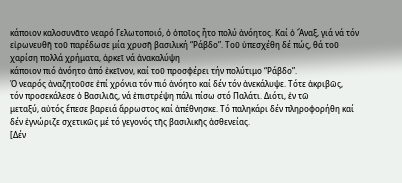κάποιον καλοσυνᾶτο νεαρό Γελωτοποιό, ὁ ὁποῖος ἦτο πολύ ἀνόητος. Καί ὁ Ἄναξ, γιά νά τόν εἰρωνευθῆ τοῦ παρέδωσε μία χρυσῆ βασιλική “Ράβδο”. Τοῦ ὑπεσχέθη δέ πώς, θά τοῦ χαρίση πολλά χρήματα, ἀρκεῖ νά ἀνακαλύψη
κάποιον πιό ἀνόητο ἀπό ἐκεῖνον, καί τοῦ προσφέρει τήν πολύτιμο “Ράβδο”.
Ὁ νεαρός ἀναζητοῦσε ἐπί χρόνια τόν πιό ἀνόητο καί δέν τόν ἀνεκάλυψε. Τότε ἀκριβῶς,
τόν προσεκάλεσε ὁ Βασιλιᾶς, νά ἐπιστρέψη πάλι πίσω στό Παλάτι. Διότι, ἐν τῶ
μεταξύ, αὐτός ἔπεσε βαρειά ἄρρωστος καί ἀπέθνησκε. Τό παληκάρι δέν πληροφορήθη καί δέν ἐγνώριζε σχετικῶς μέ τό γεγονός τῆς βασιλικῆς ἀσθενείας.
[Δέν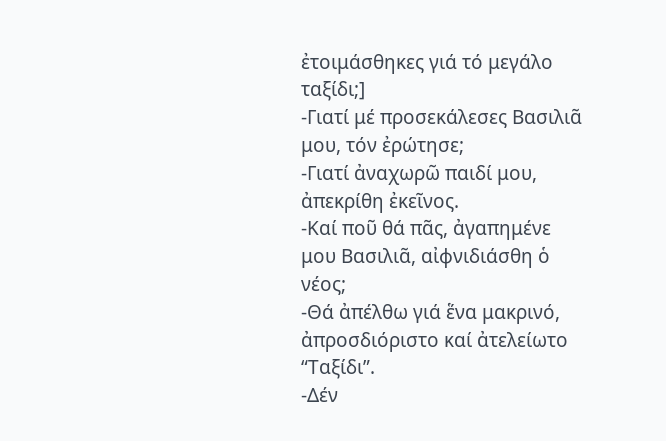ἐτοιμάσθηκες γιά τό μεγάλο
ταξίδι;]
-Γιατί μέ προσεκάλεσες Βασιλιᾶ μου, τόν ἐρώτησε;
-Γιατί ἀναχωρῶ παιδί μου, ἀπεκρίθη ἐκεῖνος.
-Καί ποῦ θά πᾶς, ἀγαπημένε μου Βασιλιᾶ, αἰφνιδιάσθη ὁ νέος;
-Θά ἀπέλθω γιά ἕνα μακρινό, ἀπροσδιόριστο καί ἀτελείωτο “Ταξίδι”.
-Δέν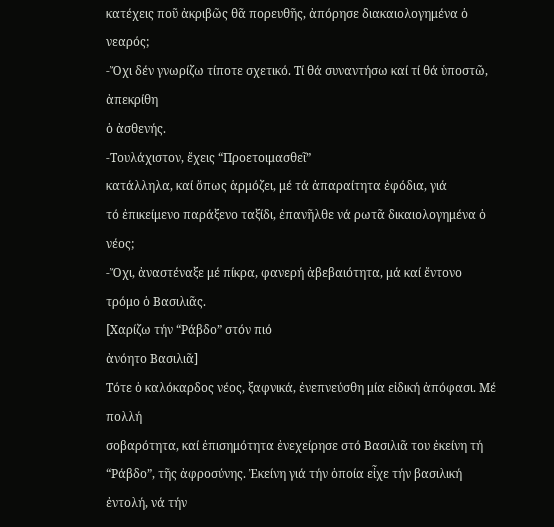κατέχεις ποῦ ἀκριβῶς θᾶ πορευθῆς, ἀπόρησε διακαιολογημένα ὁ νεαρός;
-Ὄχι δέν γνωρίζω τίποτε σχετικό. Τί θά συναντήσω καί τί θά ὑποστῶ, ἀπεκρίθη
ὁ ἀσθενής.
-Τουλάχιστον, ἔχεις “Προετοιμασθεῖ”
κατάλληλα, καί ὅπως ἁρμόζει, μέ τά ἀπαραίτητα ἐφόδια, γιά
τό ἐπικείμενο παράξενο ταξίδι, ἐπανῆλθε νά ρωτᾶ δικαιολογημένα ὁ νέος;
-Ὄχι, ἀναστέναξε μέ πίκρα, φανερή ἀβεβαιότητα, μά καί ἔντονο τρόμο ὁ Βασιλιᾶς.
[Χαρίζω τήν “Ράβδο” στόν πιό
ἀνόητο Βασιλιᾶ]
Τότε ὁ καλόκαρδος νέος, ξαφνικά, ἐνεπνεύσθη μία εἰδική ἀπόφασι. Μέ πολλή
σοβαρότητα, καί ἐπισημότητα ἐνεχείρησε στό Βασιλιᾶ του ἐκείνη τή “Ράβδο”, τῆς ἀφροσύνης. Ἐκείνη γιά τήν ὁποία εἶχε τήν βασιλική ἐντολή, νά τήν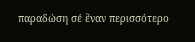παραδώση σέ ἕναν περισσότερο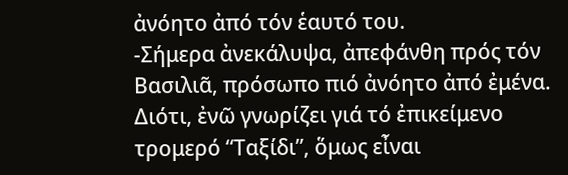ἀνόητο ἀπό τόν ἑαυτό του.
-Σήμερα ἀνεκάλυψα, ἀπεφάνθη πρός τόν Βασιλιᾶ, πρόσωπο πιό ἀνόητο ἀπό ἐμένα. Διότι, ἐνῶ γνωρίζει γιά τό ἐπικείμενο τρομερό “Ταξίδι”, ὅμως εἶναι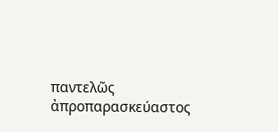παντελῶς ἀπροπαρασκεύαστος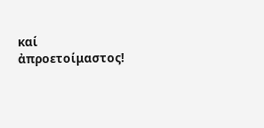καί ἀπροετοίμαστος!